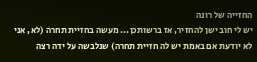החזייה של רונה
יש לי חוב ישן להחזיר, אז ברשותכן... מעשה בחזיית תחרה (לא, אני לא יודעת אם באמת יש לה חזיית תחרה) שנלבשה על ידה רצה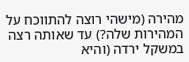מהירה (מישהי רוצה להתווכח על המהירות שלה?) עד שאותה רצה במשקל ירדה (והיא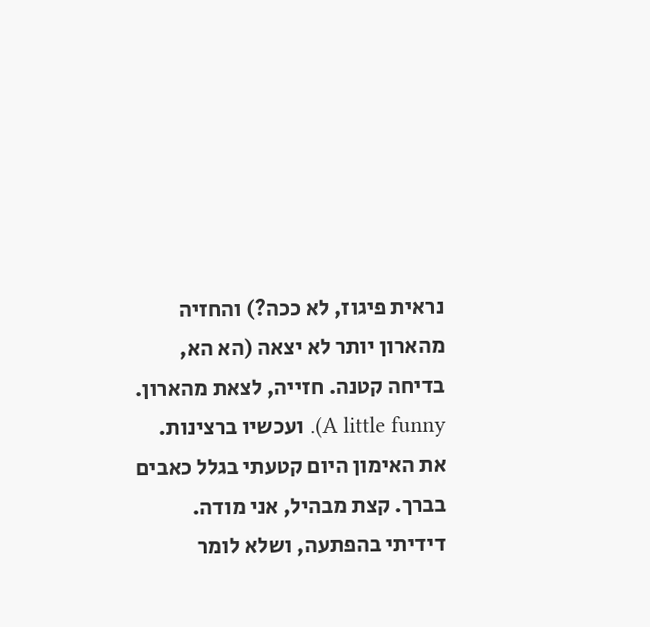נראית פיגוז, לא ככה?) והחזיה מהארון יותר לא יצאה (הא הא, בדיחה קטנה. חזייה, לצאת מהארון. A little funny). ועכשיו ברצינות. את האימון היום קטעתי בגלל כאבים בברך. קצת מבהיל, אני מודה. דידיתי בהפתעה, ושלא לומר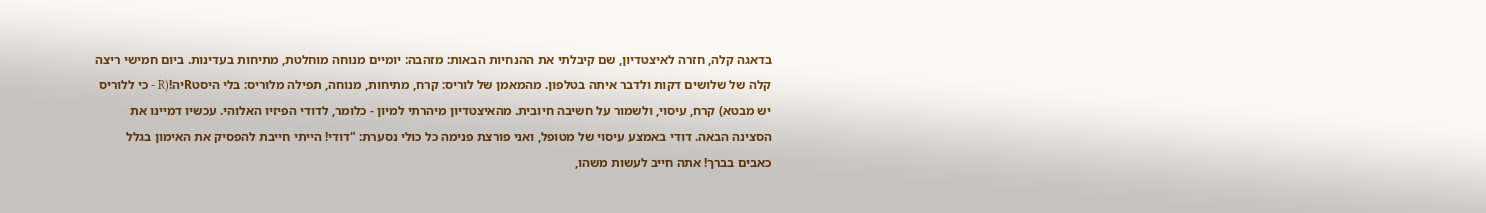בדאגה קלה, חזרה לאיצטדיון, שם קיבלתי את ההנחיות הבאות: מזהבה: יומיים מנוחה מוחלטת, מתיחות בעדינות. ביום חמישי ריצה קלה של שלושים דקות ולדבר איתה בטלפון. מהמאמן של לוריס: קרח, מתיחות, מנוחה, תפילה מלוריס: בלי היסטRיה!(R - כי ללוריס יש מבטא) קרח, עיסוי, ולשמור על חשיבה חיובית. מהאיצטדיון מיהרתי למיון - כלומר, לדודי הפיזיו האלוהי. עכשיו דמיינו את הסצינה הבאה. דודי באמצע עיסוי של מטופל, ואני פורצת פנימה כל כולי נסערת: "דודי! הייתי חייבת להפסיק את האימון בגלל כאבים בברך! אתה חייב לעשות משהו,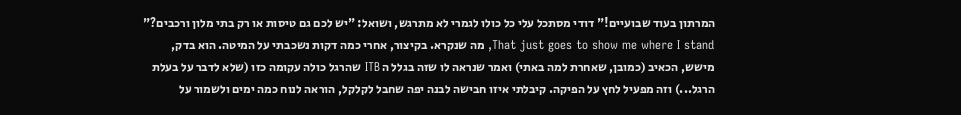המרתון בעוד שבועיים!" דודי מסתכל עלי כל כולו לגמרי לא מתרגש, ושואל: "יש לכם גם טיסות או רק בתי מלון ורכבים?" That just goes to show me where I stand, מה שנקרא. בקיצור, אחרי כמה דקות נשכבתי על המיטה. הוא בדק, מישש, הכאיב (כמובן, שאחרת למה באתי) ואמר שנראה לו שזה בגלל ה ITB שהרגל כולה עקומה כזו (שלא לדבר על בעלת הרגל...) וזה מפעיל לחץ על הפיקה. קיבלתי איזו חבישה לבנה יפה שחבל לקלקל, הוראה לנוח כמה ימים ולשמור על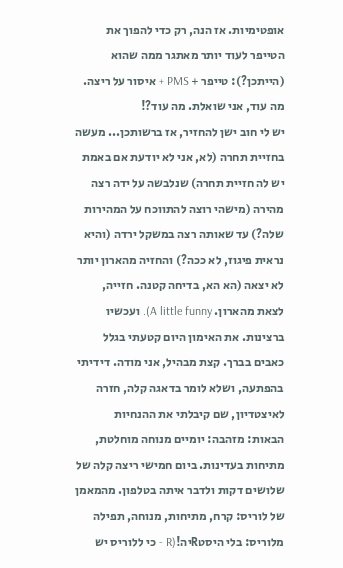אופטימיות. אז הנה, רק כדי להפוך את הטייפר לעוד יותר מאתגר ממה שהוא (הייתכן?): טייפר + PMS + איסור על ריצה. מה עוד, אני שואלת. מה עוד?!
יש לי חוב ישן להחזיר, אז ברשותכן... מעשה בחזיית תחרה (לא, אני לא יודעת אם באמת יש לה חזיית תחרה) שנלבשה על ידה רצה מהירה (מישהי רוצה להתווכח על המהירות שלה?) עד שאותה רצה במשקל ירדה (והיא נראית פיגוז, לא ככה?) והחזיה מהארון יותר לא יצאה (הא הא, בדיחה קטנה. חזייה, לצאת מהארון. A little funny). ועכשיו ברצינות. את האימון היום קטעתי בגלל כאבים בברך. קצת מבהיל, אני מודה. דידיתי בהפתעה, ושלא לומר בדאגה קלה, חזרה לאיצטדיון, שם קיבלתי את ההנחיות הבאות: מזהבה: יומיים מנוחה מוחלטת, מתיחות בעדינות. ביום חמישי ריצה קלה של שלושים דקות ולדבר איתה בטלפון. מהמאמן של לוריס: קרח, מתיחות, מנוחה, תפילה מלוריס: בלי היסטRיה!(R - כי ללוריס יש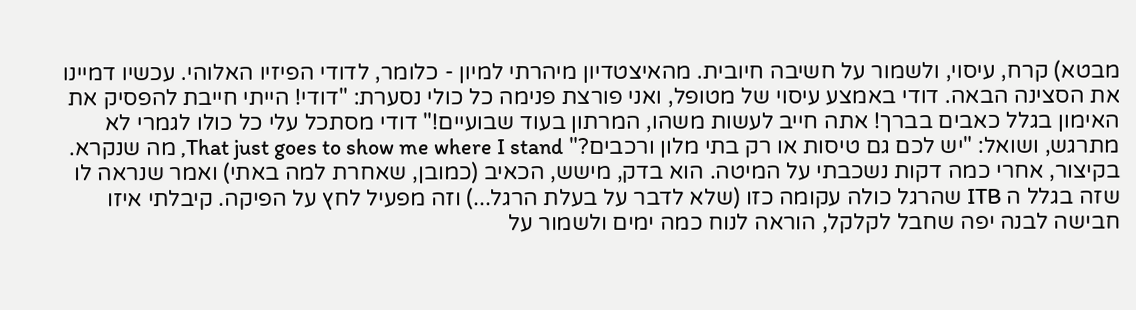מבטא) קרח, עיסוי, ולשמור על חשיבה חיובית. מהאיצטדיון מיהרתי למיון - כלומר, לדודי הפיזיו האלוהי. עכשיו דמיינו את הסצינה הבאה. דודי באמצע עיסוי של מטופל, ואני פורצת פנימה כל כולי נסערת: "דודי! הייתי חייבת להפסיק את האימון בגלל כאבים בברך! אתה חייב לעשות משהו, המרתון בעוד שבועיים!" דודי מסתכל עלי כל כולו לגמרי לא מתרגש, ושואל: "יש לכם גם טיסות או רק בתי מלון ורכבים?" That just goes to show me where I stand, מה שנקרא. בקיצור, אחרי כמה דקות נשכבתי על המיטה. הוא בדק, מישש, הכאיב (כמובן, שאחרת למה באתי) ואמר שנראה לו שזה בגלל ה ITB שהרגל כולה עקומה כזו (שלא לדבר על בעלת הרגל...) וזה מפעיל לחץ על הפיקה. קיבלתי איזו חבישה לבנה יפה שחבל לקלקל, הוראה לנוח כמה ימים ולשמור על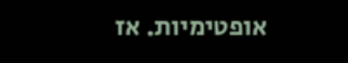אופטימיות. אז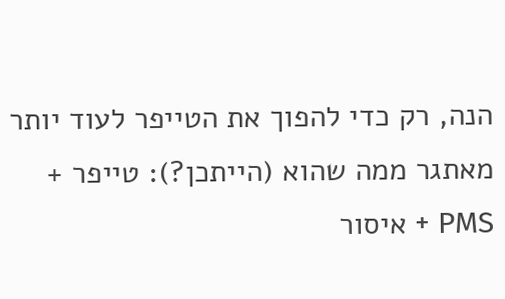הנה, רק כדי להפוך את הטייפר לעוד יותר מאתגר ממה שהוא (הייתכן?): טייפר + PMS + איסור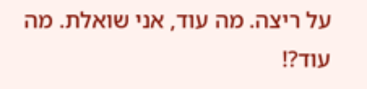על ריצה. מה עוד, אני שואלת. מה עוד?!